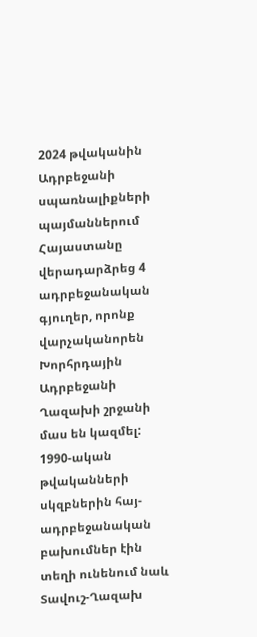2024 թվականին Ադրբեջանի սպառնալիքների պայմաններում Հայաստանը վերադարձրեց 4 ադրբեջանական գյուղեր, որոնք վարչականորեն Խորհրդային Ադրբեջանի Ղազախի շրջանի մաս են կազմել:
1990-ական թվականների սկզբներին հայ-ադրբեջանական բախումներ էին տեղի ունենում նաև Տավուշ-Ղազախ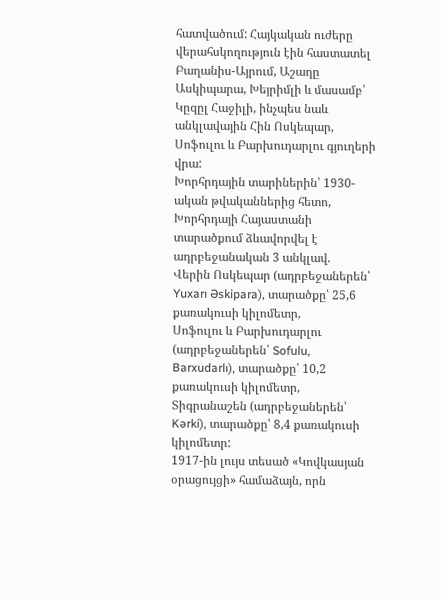հատվածում: Հայկական ուժերը վերահսկողություն էին հաստատել Բաղանիս-Այրում, Աշաղը Ասկիպարա, Խեյրիմլի և մասամբ՝ Կըզըլ Հաջիլի, ինչպես նաև անկլավային Հին Ոսկեպար, Սոֆուլու և Բարխուդարլու գյուղերի վրա:
Խորհրդային տարիներին՝ 1930-ական թվականներից հետո, Խորհրդայի Հայաստանի տարածքում ձևավորվել է ադրբեջանական 3 անկլավ.
Վերին Ոսկեպար (ադրբեջաներեն՝ Yuxarı Əskipara), տարածքը՝ 25,6 քառակուսի կիլոմետր,
Սոֆուլու և Բարխուդարլու (ադրբեջաներեն՝ Sofulu, Barxudarlı), տարածքը՝ 10,2 քառակուսի կիլոմետր,
Տիգրանաշեն (ադրբեջաներեն՝ Kərki), տարածքը՝ 8,4 քառակուսի կիլոմետր:
1917-ին լույս տեսած «Կովկասյան օրացույցի» համաձայն, որն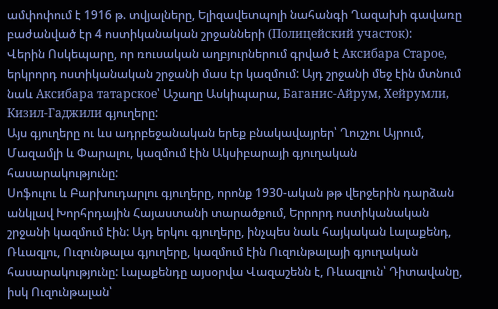ամփոփում է 1916 թ. տվյալները, Ելիզավետպոլի նահանգի Ղազախի գավառը բաժանված էր 4 ոստիկանական շրջանների (Полицейский участок):
Վերին Ոսկեպարը, որ ռուսական աղբյուրներում գրված է Аксибара Старое, երկրորդ ոստիկանական շրջանի մաս էր կազմում: Այդ շրջանի մեջ էին մտնում նաև Аксибара татарское՝ Աշաղը Ասկիպարա, Баганис-Айрум, Хейрумли, Кизил-Гаджили գյուղերը:
Այս գյուղերը ու ևս ադրբեջանական երեք բնակավայրեր՝ Ղուշչու Այրում, Մազամլի և Փարալու, կազմում էին Ակսիբարայի գյուղական հասարակությունը:
Սոֆուլու և Բարխուդարլու գյուղերը, որոնք 1930-ական թթ վերջերին դարձան անկլավ Խորհրդային Հայաստանի տարածքում, Երրորդ ոստիկանական շրջանի կազմում էին: Այդ երկու գյուղերը, ինչպես նաև հայկական Լալաքենդ, Ռևազլու, Ուզունթալա գյուղերը, կազմում էին Ուզունթալայի գյուղական հասարակությունը: Լալաքենդը այսօրվա Վազաշենն է, Ռևազլուն՝ Դիտավանը, իսկ Ուզունթալան՝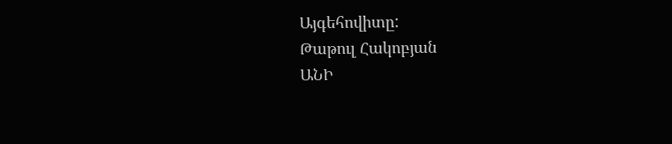Այգեհովիտը:
Թաթուլ Հակոբյան
ԱՆԻ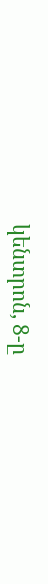կենտրոն, 8-ը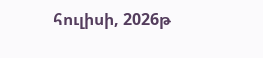հուլիսի, 2026թ